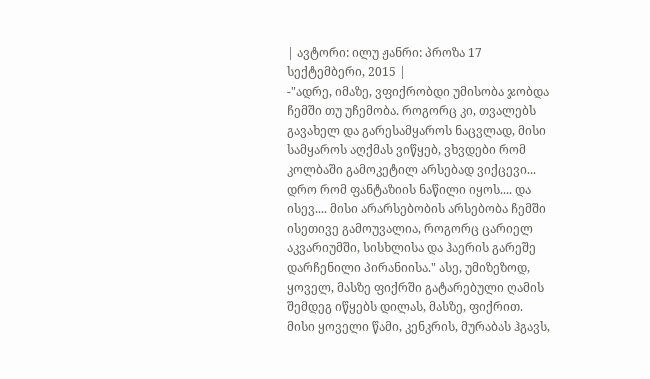| ავტორი: ილუ ჟანრი: პროზა 17 სექტემბერი, 2015 |
-"ადრე, იმაზე, ვფიქრობდი უმისობა ჯობდა ჩემში თუ უჩემობა. როგორც კი, თვალებს გავახელ და გარესამყაროს ნაცვლად, მისი სამყაროს აღქმას ვიწყებ, ვხვდები რომ კოლბაში გამოკეტილ არსებად ვიქცევი... დრო რომ ფანტაზიის ნაწილი იყოს.... და ისევ.... მისი არარსებობის არსებობა ჩემში ისეთივე გამოუვალია, როგორც ცარიელ აკვარიუმში, სისხლისა და ჰაერის გარეშე დარჩენილი პირანიისა." ასე, უმიზეზოდ, ყოველ, მასზე ფიქრში გატარებული ღამის შემდეგ იწყებს დილას, მასზე, ფიქრით. მისი ყოველი წამი, კენკრის, მურაბას ჰგავს,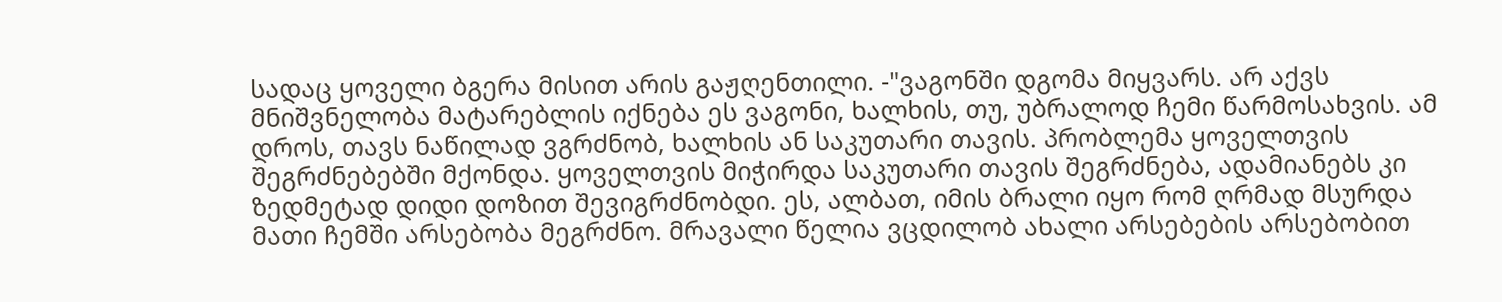სადაც ყოველი ბგერა მისით არის გაჟღენთილი. -"ვაგონში დგომა მიყვარს. არ აქვს მნიშვნელობა მატარებლის იქნება ეს ვაგონი, ხალხის, თუ, უბრალოდ ჩემი წარმოსახვის. ამ დროს, თავს ნაწილად ვგრძნობ, ხალხის ან საკუთარი თავის. პრობლემა ყოველთვის შეგრძნებებში მქონდა. ყოველთვის მიჭირდა საკუთარი თავის შეგრძნება, ადამიანებს კი ზედმეტად დიდი დოზით შევიგრძნობდი. ეს, ალბათ, იმის ბრალი იყო რომ ღრმად მსურდა მათი ჩემში არსებობა მეგრძნო. მრავალი წელია ვცდილობ ახალი არსებების არსებობით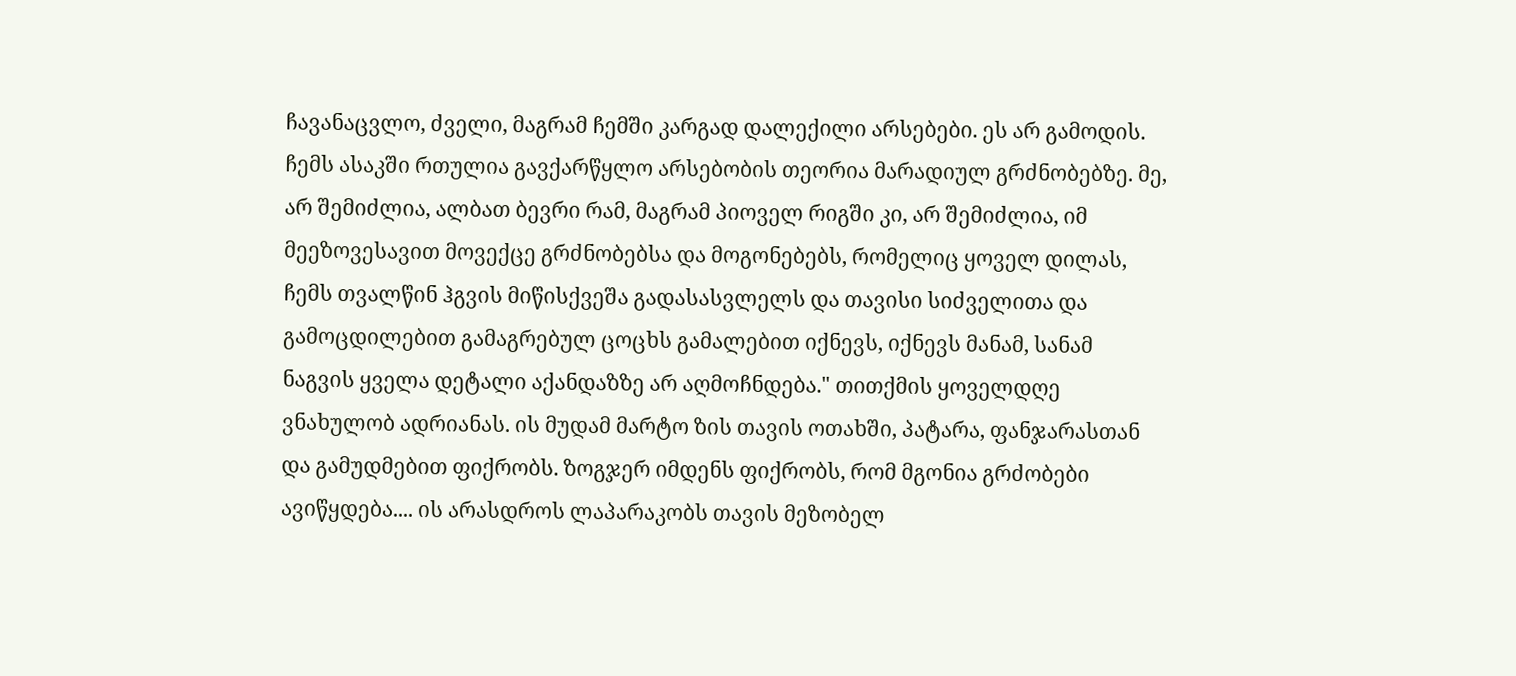ჩავანაცვლო, ძველი, მაგრამ ჩემში კარგად დალექილი არსებები. ეს არ გამოდის. ჩემს ასაკში რთულია გავქარწყლო არსებობის თეორია მარადიულ გრძნობებზე. მე, არ შემიძლია, ალბათ ბევრი რამ, მაგრამ პიოველ რიგში კი, არ შემიძლია, იმ მეეზოვესავით მოვექცე გრძნობებსა და მოგონებებს, რომელიც ყოველ დილას, ჩემს თვალწინ ჰგვის მიწისქვეშა გადასასვლელს და თავისი სიძველითა და გამოცდილებით გამაგრებულ ცოცხს გამალებით იქნევს, იქნევს მანამ, სანამ ნაგვის ყველა დეტალი აქანდაზზე არ აღმოჩნდება." თითქმის ყოველდღე ვნახულობ ადრიანას. ის მუდამ მარტო ზის თავის ოთახში, პატარა, ფანჯარასთან და გამუდმებით ფიქრობს. ზოგჯერ იმდენს ფიქრობს, რომ მგონია გრძობები ავიწყდება.... ის არასდროს ლაპარაკობს თავის მეზობელ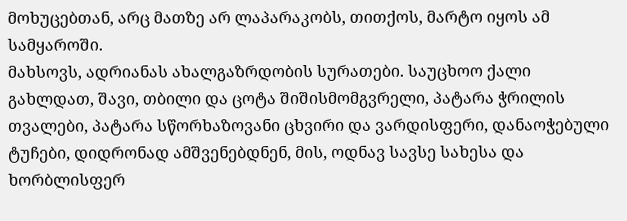მოხუცებთან, არც მათზე არ ლაპარაკობს, თითქოს, მარტო იყოს ამ სამყაროში.
მახსოვს, ადრიანას ახალგაზრდობის სურათები. საუცხოო ქალი გახლდათ, შავი, თბილი და ცოტა შიშისმომგვრელი, პატარა ჭრილის თვალები, პატარა სწორხაზოვანი ცხვირი და ვარდისფერი, დანაოჭებული ტუჩები, დიდრონად ამშვენებდნენ, მის, ოდნავ სავსე სახესა და ხორბლისფერ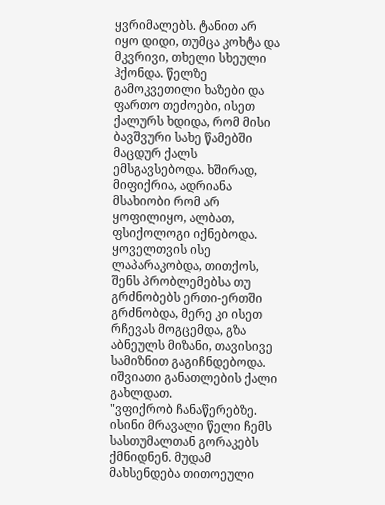ყვრიმალებს. ტანით არ იყო დიდი, თუმცა კოხტა და მკვრივი, თხელი სხეული ჰქონდა. წელზე გამოკვეთილი ხაზები და ფართო თეძოები, ისეთ ქალურს ხდიდა, რომ მისი ბავშვური სახე წამებში მაცდურ ქალს ემსგავსებოდა. ხშირად, მიფიქრია, ადრიანა მსახიობი რომ არ ყოფილიყო, ალბათ, ფსიქოლოგი იქნებოდა. ყოველთვის ისე ლაპარაკობდა, თითქოს, შენს პრობლემებსა თუ გრძნობებს ერთი-ერთში გრძნობდა, მერე კი ისეთ რჩევას მოგცემდა, გზა აბნეულს მიზანი, თავისივე სამიზნით გაგიჩნდებოდა. იშვიათი განათლების ქალი გახლდათ.
"ვფიქრობ ჩანაწერებზე. ისინი მრავალი წელი ჩემს სასთუმალთან გორაკებს ქმნიდნენ. მუდამ მახსენდება თითოეული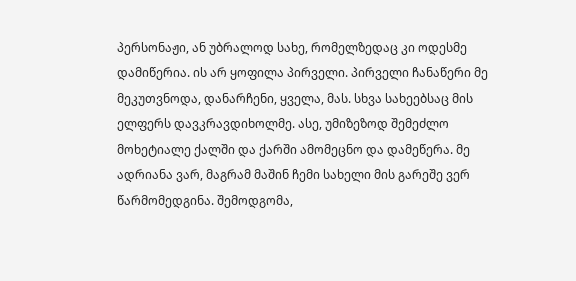პერსონაჟი, ან უბრალოდ სახე, რომელზედაც კი ოდესმე დამიწერია. ის არ ყოფილა პირველი. პირველი ჩანაწერი მე მეკუთვნოდა, დანარჩენი, ყველა, მას. სხვა სახეებსაც მის ელფერს დავკრავდიხოლმე. ასე, უმიზეზოდ შემეძლო მოხეტიალე ქალში და ქარში ამომეცნო და დამეწერა. მე ადრიანა ვარ, მაგრამ მაშინ ჩემი სახელი მის გარეშე ვერ წარმომედგინა. შემოდგომა,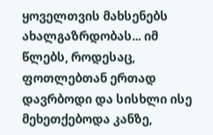ყოველთვის მახსენებს ახალგაზრდობას... იმ წლებს, როდესაც, ფოთლებთან ერთად დავრბოდი და სისხლი ისე მეხეთქებოდა კანზე,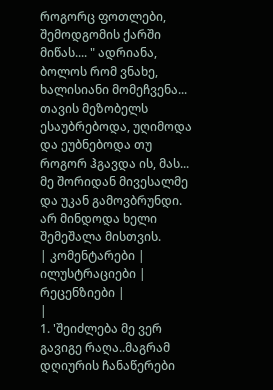როგორც ფოთლები, შემოდგომის ქარში მიწას.... " ადრიანა, ბოლოს რომ ვნახე, ხალისიანი მომეჩვენა... თავის მეზობელს ესაუბრებოდა, უღიმოდა და ეუბნებოდა თუ როგორ ჰგავდა ის, მას... მე შორიდან მივესალმე და უკან გამოვბრუნდი. არ მინდოდა ხელი შემეშალა მისთვის.
| კომენტარები |
ილუსტრაციები |
რეცენზიები |
|
1. 'შეიძლება მე ვერ გავიგე რაღა..მაგრამ დღიურის ჩანაწერები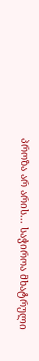პროზა არ არის... საჭიროა მხატრული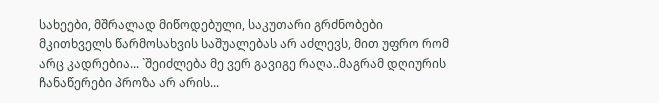სახეები, მშრალად მიწოდებული, საკუთარი გრძნობები მკითხველს წარმოსახვის საშუალებას არ აძლევს, მით უფრო რომ არც კადრებია... `შეიძლება მე ვერ გავიგე რაღა..მაგრამ დღიურის ჩანაწერები პროზა არ არის...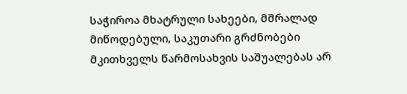საჭიროა მხატრული სახეები, მშრალად მიწოდებული, საკუთარი გრძნობები მკითხველს წარმოსახვის საშუალებას არ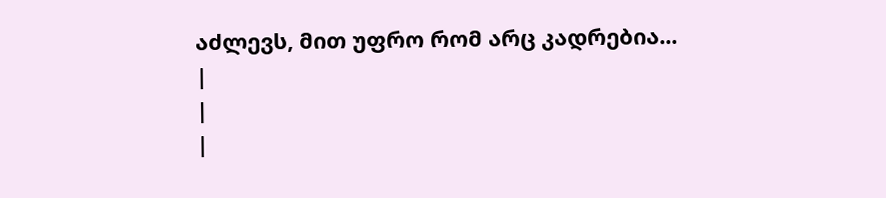აძლევს, მით უფრო რომ არც კადრებია...
|
|
|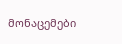მონაცემები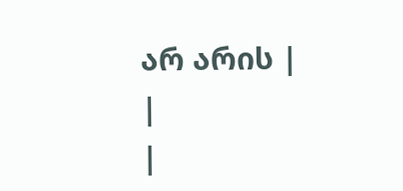არ არის |
|
|